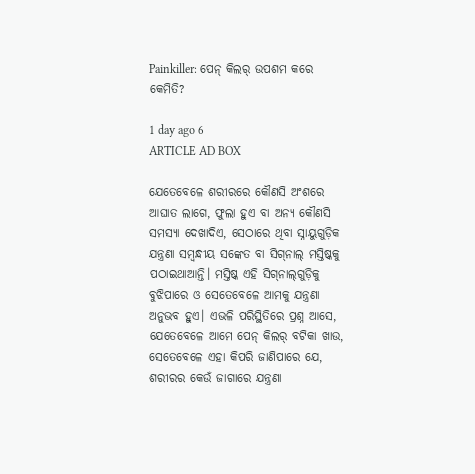Painkiller: ପେନ୍‌ କିଲର୍‌ ଉପଶମ କରେ କେମିତି?

1 day ago 6
ARTICLE AD BOX

ଯେତେବେଳେ ଶରୀରରେ କୌଣସି ଅଂଶରେ ଆଘାତ ଲାଗେ, ଫୁଲା ହୁଏ ବା ଅନ୍ୟ କୌଣସି ସମସ୍ୟା ଦେଖାଦିଏ, ସେଠାରେ ଥିବା ସ୍ନାୟୁଗୁଡ଼ିକ ଯନ୍ତ୍ରଣା ସମ୍ବନ୍ଧୀୟ ସଙ୍କେତ ବା ସିଗ୍‌ନାଲ୍‌ ମସ୍ତିଷ୍କକୁ ପଠାଇଥାଆନ୍ତି। ମସ୍ତିଷ୍କ ଏହି ସିଗ୍‌ନାଲ୍‌ଗୁଡ଼ିକୁ ବୁଝିପାରେ ଓ ସେତେବେଳେ ଆମକୁ ଯନ୍ତ୍ରଣା ଅନୁଭବ ହୁଏ। ଏଭଳି ପରିସ୍ଥିତିରେ ପ୍ରଶ୍ନ ଆସେ, ଯେତେବେଳେ ଆମେ ପେନ୍‌ କିଲର୍‌ ବଟିକା ଖାଉ, ସେତେବେଳେ ଏହା କିପରି ଜାଣିପାରେ ଯେ, ଶରୀରର କେଉଁ ଜାଗାରେ ଯନ୍ତ୍ରଣା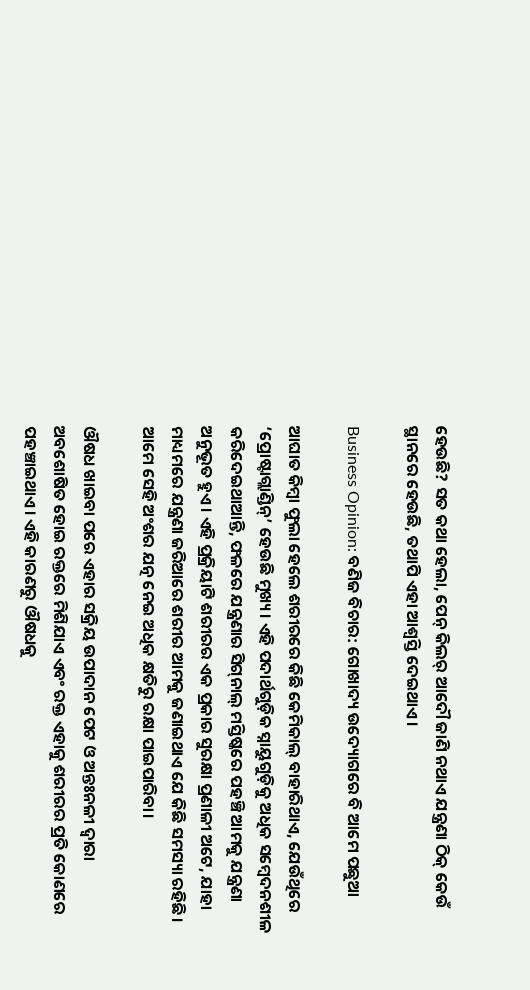ହେଉଛି? ସତ କଥା ହେଲା, ପେନ୍‌ କିଲର୍‌ ଆଦୌ ଜାଣି ନଥାଏ ଯନ୍ତ୍ରଣା ଠିକ୍‌ କେଉଁ ସ୍ଥାନରେ ହେଉଛି, ତଥାପି ଏହା ଆଶ୍ବସ୍ତି ଦେଇଥାଏ।

Business Opinion: ବଣିଜ ବିଚାର: ଗୋଖାଦ୍ୟ ଉଦ୍ୟୋଗରେ ବି ଆମେ ପଛୁଆ

ଆଘାତ କିମ୍ବା ଫୁଲା ହେଲେ ଶରୀରରେ କିଛି କେମିକାଲ୍‌ ବାହାରିଥାଏ, ଯେଉଁଥିରେ ‘ପ୍ରୋଷ୍ଟାଗ୍ଲାଣ୍ଡିନ୍‌’ ହେଉଛି ମୁଖ୍ୟ। ଏହି ପଦାର୍ଥଗୁଡ଼ିକ ସ୍ନାୟୁଗୁଡ଼ିକୁ ଅଧିକ ସମ୍ବେଦନଶୀଳ କରିଦେଇଥାଆନ୍ତି, ଫଳରେ ଯନ୍ତ୍ରଣାର ସିଗ୍‌ନାଲ୍‌ ମସ୍ତିଷ୍କରେ ପହଞ୍ଚି ଆମକୁ ଯନ୍ତ୍ରଣା ଅନୁଭୂତ ହୁଏ। ଏହି ପ୍ରକ୍ରିୟାଟି ଶରୀରର ଏକ ପ୍ରକାର ସୁରକ୍ଷା ପ୍ରଣାଳୀ ଅଟେ, ଯାହା ମାଧ୍ୟମରେ ଯନ୍ତ୍ରଣା ଜରିଆରେ ଶରୀର ଆମକୁ ଜଣାଇଥାଏ ଯେ କିଛି ସମସ୍ୟା ରହିଛି। ଆମେ ସେହି ଅଂଶର ଯତ୍ନ ନେଇ ଅଧିକ କ୍ଷତିରୁ ରକ୍ଷା ପାଇପାରିବା।

ଔଷଧ ଖାଇବା ପରେ ଏହାର ସକ୍ରିୟ ଉପାଦାନ ପେଟ ଓ ଅନ୍ତଃନଳୀ ଦ୍ବାରା ଅବଶୋଷିତ ହୋଇ ରକ୍ତରେ ମିଶିଯାଏ ଏବଂ ରକ୍ତ ଏହାକୁ ଶରୀରର ପ୍ରତି କୋଣରେ ପହଞ୍ଚାଇଥାଏ। ଏହି କାରଣରୁ ଔଷଧକୁ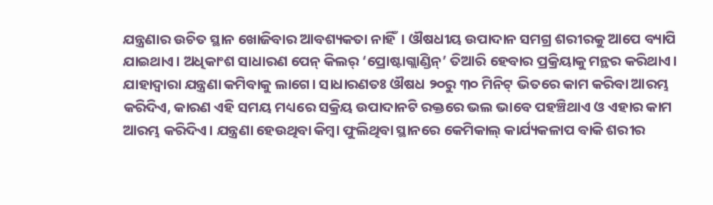ଯନ୍ତ୍ରଣାର ଉଚିତ ସ୍ଥାନ ଖୋଜିବାର ଆବଶ୍ୟକତା ନାହିଁ। ଔଷଧୀୟ ଉପାଦାନ ସମଗ୍ର ଶରୀରକୁ ଆପେ ବ୍ୟାପି ଯାଇଥାଏ। ଅଧିକାଂଶ ସାଧାରଣ ପେନ୍‌ କିଲର୍‌ ‘ପ୍ରୋଷ୍ଟାଗ୍ଲାଣ୍ଡିନ୍‌’ ତିଆରି ହେବାର ପ୍ରକ୍ରିୟାକୁ ମନ୍ଥର କରିଥାଏ। ଯାହାଦ୍ବାରା ଯନ୍ତ୍ରଣା କମିବାକୁ ଲାଗେ। ସାଧାରଣତଃ ଔଷଧ ୨୦ରୁ ୩୦ ମିନିଟ୍‌ ଭିତରେ କାମ କରିବା ଆରମ୍ଭ କରିଦିଏ, କାରଣ ଏହି ସମୟ ମଧ୍ୟରେ ସକ୍ରିୟ ଉପାଦାନଟି ରକ୍ତରେ ଭଲ ଭାବେ ପହଞ୍ଚିଥାଏ ଓ ଏହାର କାମ ଆରମ୍ଭ କରିଦିଏ। ଯନ୍ତ୍ରଣା ହେଉଥିବା କିମ୍ବା ଫୁଲିଥିବା ସ୍ଥାନରେ କେମିକାଲ୍ କାର୍ଯ୍ୟକଳାପ ବାକି ଶରୀର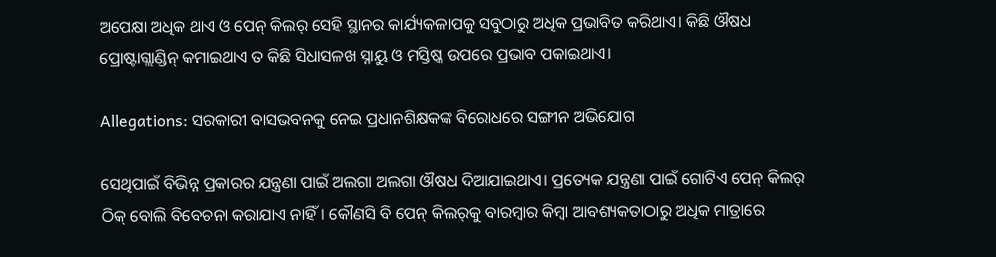ଅପେକ୍ଷା ଅଧିକ ଥାଏ ଓ ପେନ୍ କିଲର୍ ସେହି ସ୍ଥାନର କାର୍ଯ୍ୟକଳାପକୁ ସବୁଠାରୁ ଅଧିକ ପ୍ରଭାବିତ କରିଥାଏ। କିଛି ଔଷଧ ପ୍ରୋଷ୍ଟାଗ୍ଲାଣ୍ଡିନ୍ କମାଇଥାଏ ତ କିଛି ସିଧାସଳଖ ସ୍ନାୟୁ ଓ ମସ୍ତିଷ୍କ ଉପରେ ପ୍ରଭାବ ପକାଇଥାଏ।

Allegations: ସରକାରୀ ବାସଭବନକୁ ନେଇ ପ୍ରଧାନଶିକ୍ଷକଙ୍କ ବିରୋଧରେ ସଙ୍ଗୀନ ଅଭିଯୋଗ

ସେଥିପାଇଁ ବିଭିନ୍ନ ପ୍ରକାରର ଯନ୍ତ୍ରଣା ପାଇଁ ଅଲଗା ଅଲଗା ଔଷଧ ଦିଆଯାଇଥାଏ। ପ୍ରତ୍ୟେକ ଯନ୍ତ୍ରଣା ପାଇଁ ଗୋଟିଏ ପେନ୍ କିଲର୍ ଠିକ୍ ବୋଲି ବିବେଚନା କରାଯାଏ ନାହିଁ। କୌଣସି ବି ପେନ୍ କିଲର୍‌କୁ ବାରମ୍ବାର କିମ୍ବା ଆବଶ୍ୟକତାଠାରୁ ଅଧିକ ମାତ୍ରାରେ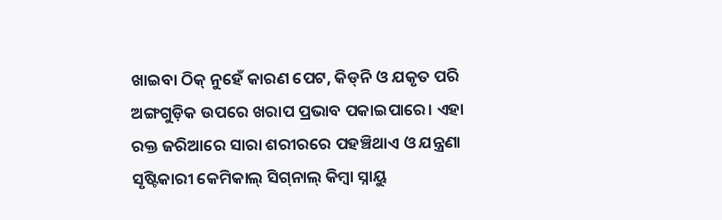ଖାଇବା ଠିକ୍ ନୁହେଁ କାରଣ ପେଟ, କିଡ୍‌ନି ଓ ଯକୃତ ପରି ଅଙ୍ଗଗୁଡ଼ିକ ଉପରେ ଖରାପ ପ୍ରଭାବ ପକାଇପାରେ। ଏହା ରକ୍ତ ଜରିଆରେ ସାରା ଶରୀରରେ ପହଞ୍ଚିଥାଏ ଓ ଯନ୍ତ୍ରଣା ସୃଷ୍ଟିକାରୀ କେମିକାଲ୍ ସିଗ୍‌ନାଲ୍‌ କିମ୍ବା ସ୍ନାୟୁ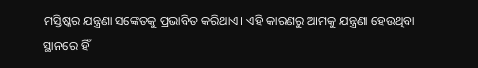ମସ୍ତିଷ୍କର ଯନ୍ତ୍ରଣା ସଙ୍କେତକୁ ପ୍ରଭାବିତ କରିଥାଏ। ଏହି କାରଣରୁ ଆମକୁ ଯନ୍ତ୍ରଣା ହେଉଥିବା ସ୍ଥାନରେ ହିଁ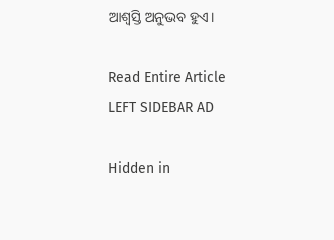ଆଶ୍ୱସ୍ତି ଅନୁଭବ ହୁଏ।

Read Entire Article
LEFT SIDEBAR AD

Hidden in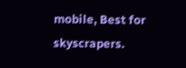mobile, Best for skyscrapers.